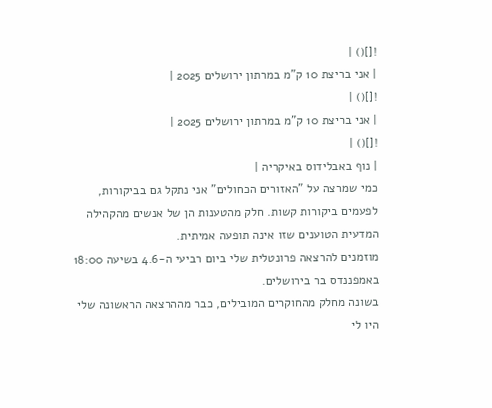![]() |
| אני בריצת 10 ק"מ במרתון ירושלים 2025 |
![]() |
| אני בריצת 10 ק"מ במרתון ירושלים 2025 |
![]() |
| נוף באבלידוס באיקריה |
כמי שמרצה על "האזורים הכחולים" אני נתקל גם בביקורות, לפעמים ביקורות קשות. חלק מהטענות הן של אנשים מהקהילה המדעית הטוענים שזו אינה תופעה אמיתית.
מוזמנים להרצאה פרונטלית שלי ביום רביעי ה-4.6 בשיעה 18:00 באמפננדס בר בירושלים.
בשונה מחלק מהחוקרים המובילים, כבר מההרצאה הראשונה שלי היו לי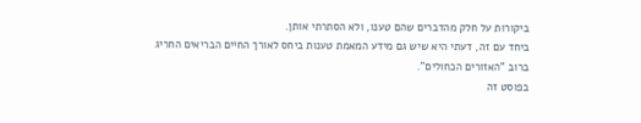ביקורות על חלק מהדברים שהם טענו, ולא הסתרתי אותן.
ביחד עם זה, דעתי היא שיש גם מידע המאמת טענות ביחס לאורך החיים הבריאים החריג ברוב "האזורים הכחולים".
בפוסט זה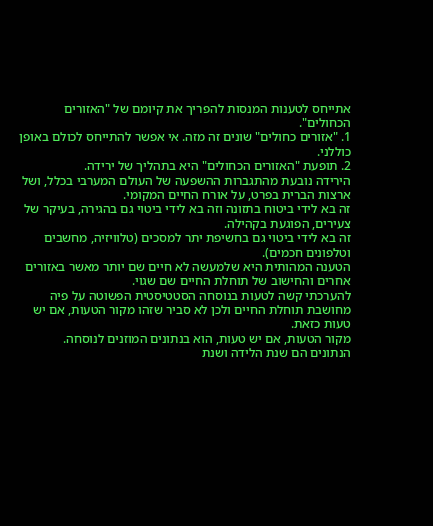אתייחס לטענות המנסות להפריך את קיומם של "האזורים הכחולים".
1. "אזורים כחולים" שונים זה מזה. אי אפשר להתייחס לכולם באופן כוללני.
2. תופעת "האזורים הכחולים" היא בתהליך של ירידה.
הירידה נובעת מהתגברות ההשפעה של העולם המערבי בכלל, ושל ארצות הברית בפרט, על אורח החיים המקומי.
זה בא לידי ביטוח בתזונה וזה בא לידי ביטוי גם בהגירה, בעיקר של צעירים, הפוגעת בקהילה.
זה בא לידי ביטוי גם בחשיפת יתר למסכים (טלוויזיה, מחשבים וטלפונים חכמים).
הטענה המהותית היא שלמעשה לא חיים שם יותר מאשר באזורים אחרים והחישוב של תוחלת החיים שם שגוי.
להערכתי קשה לטעות בנוסחה הסטטיסטית הפשוטה על פיה מחושבת תוחלת החיים ולכן לא סביר שזהו מקור הטעות, אם יש טעות כזאת.
מקור הטעות, אם יש טעות, הוא בנתונים המוזנים לנוסחה.
הנתונים הם שנת הלידה ושנת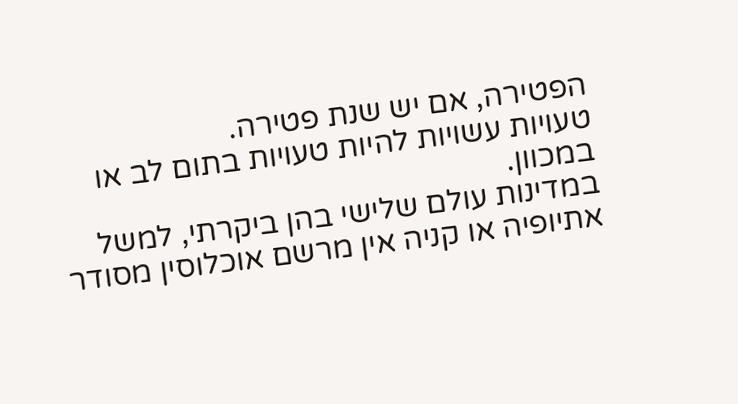הפטירה, אם יש שנת פטירה.
טעויות עשויות להיות טעויות בתום לב או במכוון.
במדינות עולם שלישי בהן ביקרתי, למשל אתיופיה או קניה אין מרשם אוכלוסין מסודר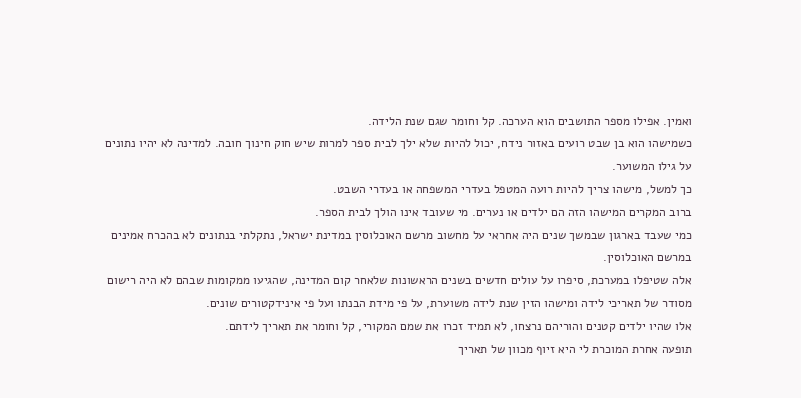ואמין. אפילו מספר התושבים הוא הערכה. קל וחומר שגם שנת הלידה.
כשמישהו הוא בן שבט רועים באזור נידח, יכול להיות שלא ילך לבית ספר למרות שיש חוק חינוך חובה. למדינה לא יהיו נתונים על גילו המשוער.
כך למשל, מישהו צריך להיות רועה המטפל בעדרי המשפחה או בעדרי השבט.
ברוב המקרים המישהו הזה הם ילדים או נערים. מי שעובד אינו הולך לבית הספר.
כמי שעבד בארגון שבמשך שנים היה אחראי על מחשוב מרשם האוכלוסין במדינת ישראל, נתקלתי בנתונים לא בהכרח אמינים במרשם האוכלוסין.
אלה שטיפלו במערכת, סיפרו על עולים חדשים בשנים הראשונות שלאחר קום המדינה, שהגיעו ממקומות שבהם לא היה רישום מסודר של תאריכי לידה ומישהו הזין שנת לידה משוערת, על פי מידת הבנתו ועל פי אינידקטורים שונים.
אלו שהיו ילדים קטנים והוריהם נרצחו, לא תמיד זכרו את שמם המקורי, קל וחומר את תאריך לידתם.
תופעה אחרת המוכרת לי היא זיוף מכוון של תאריך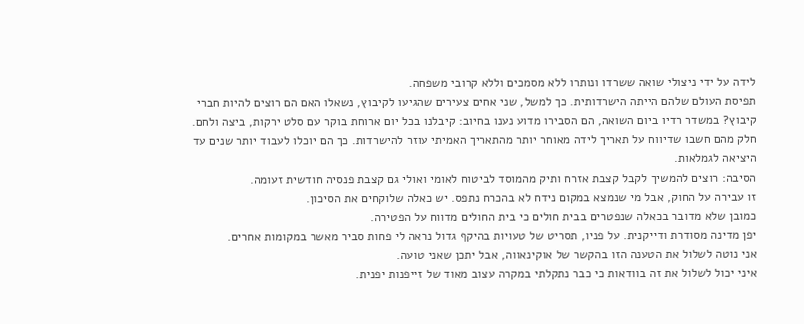לידה על ידי ניצולי שואה ששרדו ונותרו ללא מסמכים וללא קרובי משפחה.
תפיסת העולם שלהם הייתה הישרדותית. כך למשל, שני אחים צעירים שהגיעו לקיבוץ, נשאלו האם הם רוצים להיות חברי קיבוץ? במשדר רדיו ביום השואה, הם הסבירו מדוע נענו בחיוב: קיבלנו בכל יום ארוחת בוקר עם סלט ירקות, ביצה ולחם.
חלק מהם חשבו שדיווח על תאריך לידה מאוחר יותר מהתאריך האמיתי עוזר להישרדות. כך הם יוכלו לעבוד יותר שנים עד היציאה לגמלאות.
הסיבה: רוצים להמשיך לקבל קצבת אזרח ותיק מהמוסד לביטוח לאומי ואולי גם קצבת פנסיה חודשית זעומה.
זו עבירה על החוק, אבל מי שנמצא במקום נידח לא בהכרח נתפס. יש כאלה שלוקחים את הסיכון.
כמובן שלא מדובר בכאלה שנפטרים בבית חולים כי בית החולים מדווח על הפטירה.
יפן מדינה מסודרת ודייקנית. על פניו, תסריט של טעויות בהיקף גדול נראה לי פחות סביר מאשר במקומות אחרים.
אני נוטה לשלול את הטענה הזו בהקשר של אוקינאווה, אבל יתכן שאני טועה.
איני יכול לשלול את זה בוודאות כי כבר נתקלתי במקרה עצוב מאוד של זייפנות יפנית.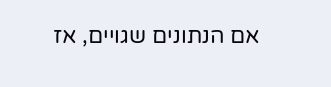אם הנתונים שגויים, אז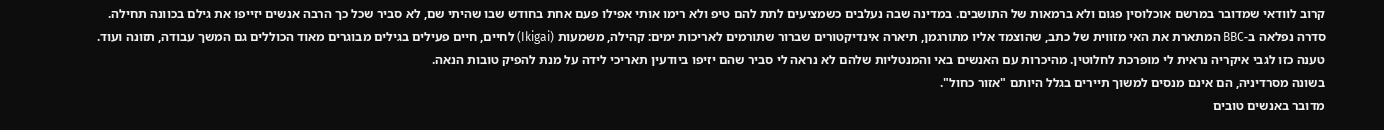קרוב לוודאי שמדובר במרשם אוכלוסין פגום ולא ברמאות של התושבים. במדינה שבה נעלבים כשמציעים לתת להם טיפ ולא רימו אותי אפילו פעם אחת בחודש שבו שהיתי שם, לא סביר שכל כך הרבה אנשים יזייפו את גילם בכוונה תחילה.
סדרה נפלאה ב-BBC המתארת את האי מזווית של כתב, שהוצמד אליו מתורגמן, תיארה אינדיקטורים שברור שתורמים לאריכות ימים: קהילה, משמעות (Ikigai) לחיים, חיים פעילים בגילים מבוגרים מאוד הכוללים גם המשך עבודה, תזונה ועוד.
טענה כזו לגבי איקריה נראית לי מופרכת לחלוטין. מהיכרות עם האנשים באי והמנטליות שלהם לא נראה לי סביר שהם יזיפו ביודעין תאריכי לידה על מנת להפיק טובות הנאה.
בשונה מסרדיניה, הם אינם מנסים למשוך תיירים בגלל היותם "אזור כחול".
מדובר באנשים טובים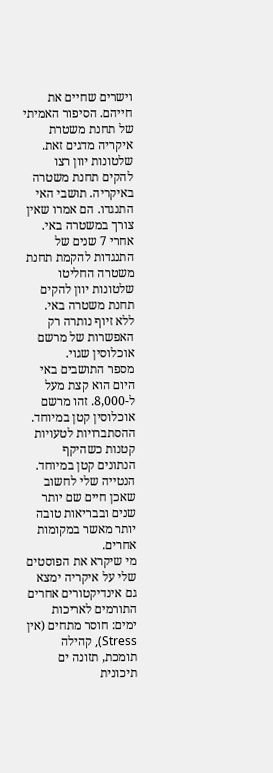וישרים שחיים את חייהם. הסיפור האמיתי של תחנת משטרת איקריה מדגים זאת.
שלטונות יוון רצו להקים תחנת משטרה באיקריה. תושבי האי התנגדו. הם אמרו שאין צורך במשטרה באי.
אחרי 7 שנים של התנגדות להקמת תחנת משטרה החליטו שלטונות יוון להקים תחנת משטרה באי.
ללא זיוף נותרה רק האפשרות של מרשם אוכלוסין שגוי.
מספר התושבים באי היום הוא קצת מעל ל-8,000. זהו מרשם אוכלוסין קטן במיוחד.
ההסתברויות לטעויות קטנות כשהיקף הנתונים קטן במיוחד.
הנטייה שלי לחשוב שאכן חיים שם יותר שנים ובבריאות טובה יותר מאשר במקומות אחרים.
מי שיקרא את הפוסטים שלי על איקריה ימצא גם אינדיקטורים אחרים התורמים לאריכות ימים: חוסר מתחים (אין Stress), קהילה תומכת, תזונה ים תיכונית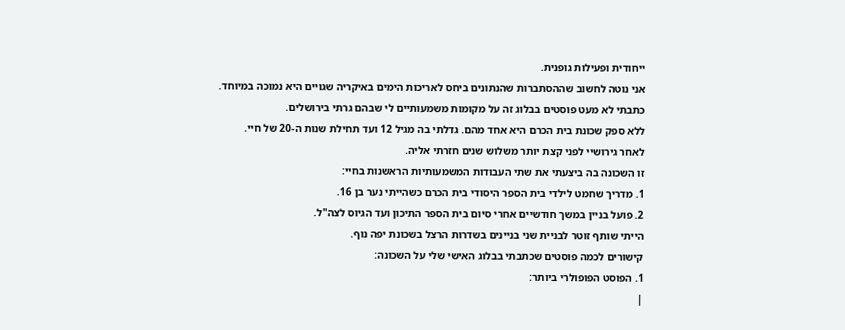ייחודית ופעילות גופנית.
אני נוטה לחשוב שההסתברות שהנתונים ביחס לאריכות הימים באיקריה שגויים היא נמוכה במיוחד.
כתבתי לא מעט פוסטים בבלוג זה על מקומות משמעותיים לי שבהם גרתי בירושלים.
ללא ספק שכונת בית הכרם היא אחד מהם. גדלתי בה מגיל 12 ועד תחילת שנות ה-20 של חיי.
לאחר גירושיי לפני קצת יותר משלוש שנים חזרתי אליה.
זו השכונה בה ביצעתי את שתי העבודות המשמעותיות הראשנות בחיי:
1. מדריך שחמט לילדי בית הספר היסודי בית הכרם כשהייתי נער בן 16.
2. פועל בניין במשך חודשיים אחרי סיום בית הספר התיכון ועד הגיוס לצה"ל.
הייתי שותף זוטר לבניית שני בניינים בשדרות הרצל בשכונת יפה נוף.
קישורים לכמה פוסטים שכתבתי בבלוג האישי שלי על השכונה:
1. הפוסט הפופולרי ביותר:
|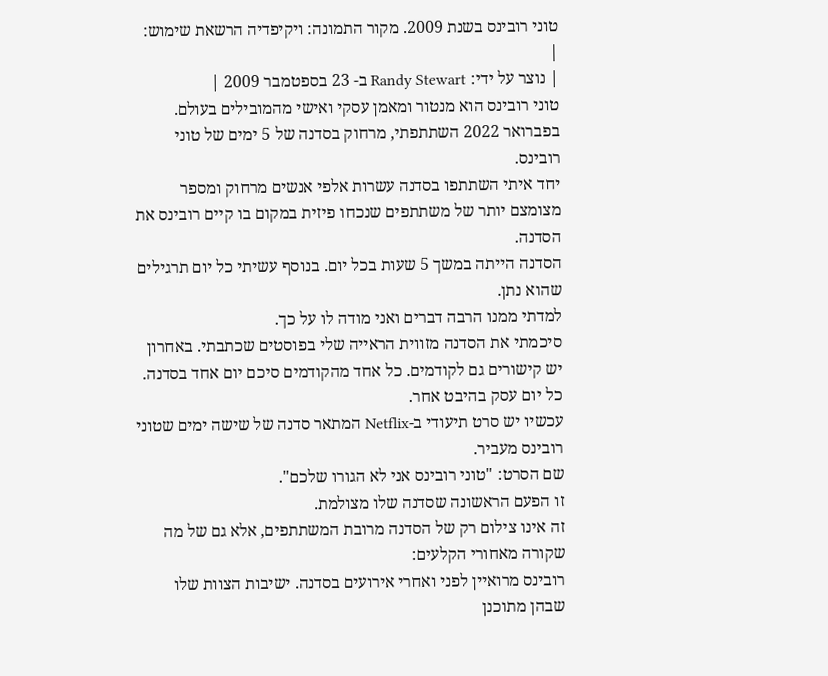טוני רובינס בשנת 2009. מקור התמונה: ויקיפדיה הרשאת שימוש: |
| נוצר על ידי: Randy Stewart ב- 23 בספטמבר 2009 |
טוני רובינס הוא מנטור ומאמן עסקי ואישי מהמובילים בעולם.
בפברואר 2022 השתתפתי, מרחוק בסדנה של 5 ימים של טוני רובינס.
יחד איתי השתתפו בסדנה עשרות אלפי אנשים מרחוק ומספר מצומצם יותר של משתתפים שנכחו פיזית במקום בו קיים רובינס את הסדנה.
הסדנה הייתה במשך 5 שעות בכל יום. בנוסף עשיתי כל יום תרגילים שהוא נתן.
למדתי ממנו הרבה דברים ואני מודה לו על כך.
סיכמתי את הסדנה מזווית הראייה שלי בפוסטים שכתבתי. באחרון יש קישורים גם לקודמים. כל אחד מהקודמים סיכם יום אחד בסדנה. כל יום עסק בהיבט אחר.
עכשיו יש סרט תיעודי ב-Netflix המתאר סדנה של שישה ימים שטוני רובינס מעביר.
שם הסרט: "טוני רובינס אני לא הגורו שלכם".
זו הפעם הראשונה שסדנה שלו מצולמת.
זה אינו צילום רק של הסדנה מרובת המשתתפים, אלא גם של מה שקורה מאחורי הקלעים:
רובינס מרואיין לפני ואחרי אירועים בסדנה. ישיבות הצוות שלו שבהן מתוכנן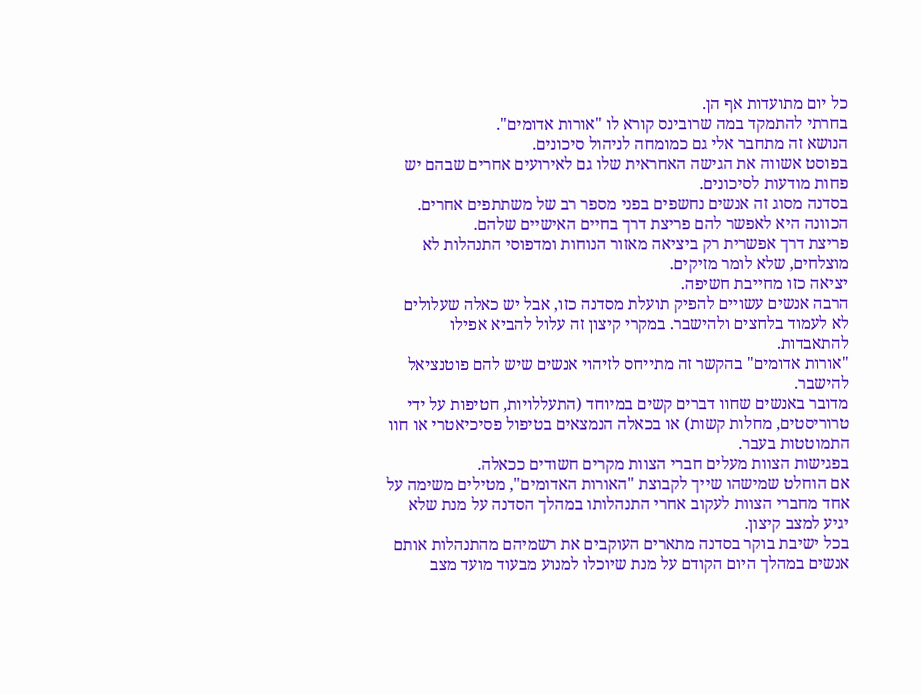כל יום מתועדות אף הן.
בחרתי להתמקד במה שרובינס קורא לו "אורות אדומים".
הנושא זה מתחבר אלי גם כמומחה לניהול סיכונים.
בפוסט אשווה את הגישה האחראית שלו גם לאירועים אחרים שבהם יש פחות מודעות לסיכונים.
בסדנה מסוג זה אנשים נחשפים בפני מספר רב של משתתפים אחרים.
הכוונה היא לאפשר להם פריצת דרך בחיים האישיים שלהם.
פריצת דרך אפשרית רק ביציאה מאזור הנוחות ומדפוסי התנהלות לא מוצלחים, שלא לומר מזיקים.
יציאה כזו מחייבת חשיפה.
הרבה אנשים עשויים להפיק תועלת מסדנה כזו, אבל יש כאלה שעלולים לא לעמוד בלחצים ולהישבר. במקרי קיצון זה עלול להביא אפילו להתאבדות.
"אורות אדומים" בהקשר זה מתייחס לזיהוי אנשים שיש להם פוטנציאל להישבר.
מדובר באנשים שחוו דברים קשים במיוחד (התעללויות, חטיפות על ידי טרוריסטים, מחלות קשות) או בכאלה הנמצאים בטיפול פסיכיאטרי או חוו התמוטטות בעבר.
בפגישות הצוות מעלים חברי הצוות מקרים חשודים ככאלה.
אם הוחלט שמישהו שייך לקבוצת "האורות האדומים", מטילים משימה על אחד מחברי הצוות לעקוב אחרי התנהלותו במהלך הסדנה על מנת שלא יגיע למצב קיצון.
בכל ישיבת בוקר בסדנה מתארים העוקבים את רשמיהם מהתנהלות אותם אנשים במהלך היום הקודם על מנת שיוכלו למנוע מבעוד מועד מצב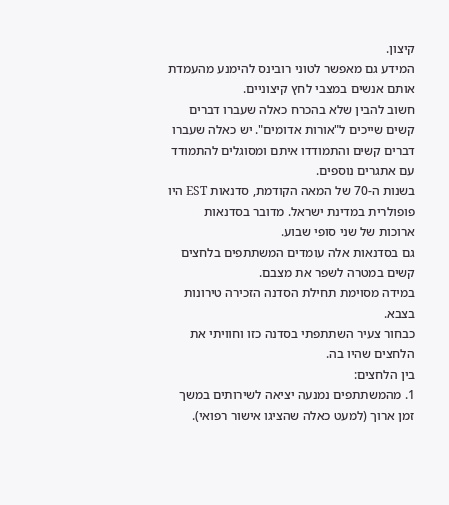קיצון.
המידע גם מאפשר לטוני רובינס להימנע מהעמדת אותם אנשים במצבי לחץ קיצוניים.
חשוב להבין שלא בהכרח כאלה שעברו דברים קשים שייכים ל"אורות אדומים". יש כאלה שעברו דברים קשים והתמודדו איתם ומסוגלים להתמודד עם אתגרים נוספים.
בשנות ה-70 של המאה הקודמת, סדנאות EST היו פופולרית במדינת ישראל. מדובר בסדנאות ארוכות של שני סופי שבוע.
גם בסדנאות אלה עומדים המשתתפים בלחצים קשים במטרה לשפר את מצבם.
במידה מסוימת תחילת הסדנה הזכירה טירונות בצבא.
כבחור צעיר השתתפתי בסדנה כזו וחוויתי את הלחצים שהיו בה.
בין הלחצים:
1. מהמשתתפים נמנעה יציאה לשירותים במשך זמן ארוך (למעט כאלה שהציגו אישור רפואי).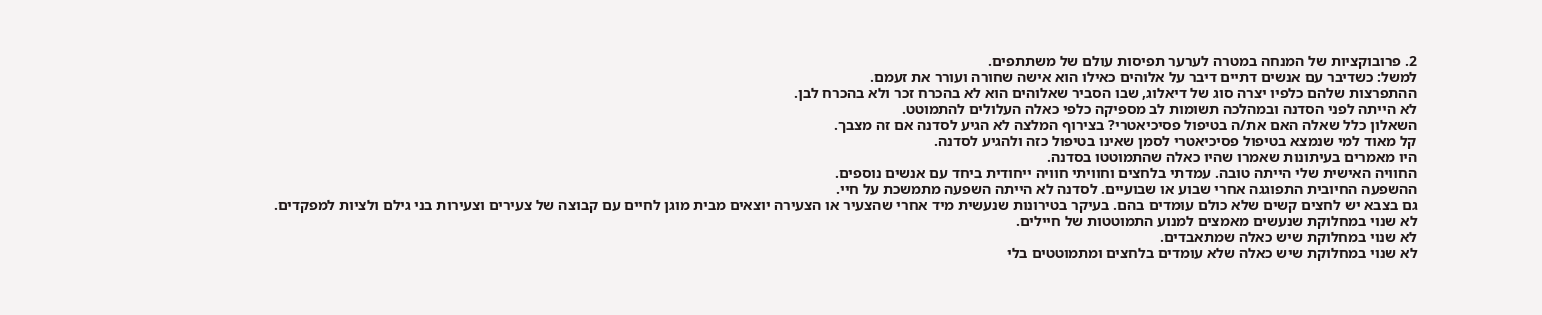2. פרובוקציות של המנחה במטרה לערער תפיסות עולם של משתתפים.
למשל: כשדיבר עם אנשים דתיים דיבר על אלוהים כאילו הוא אישה שחורה ועורר את זעמם.
ההתפרצות שלהם כלפיו יצרה סוג של דיאלוג, שבו הסביר שאלוהים הוא לא בהכרח זכר ולא בהכרח לבן.
לא הייתה לפני הסדנה ובמהלכה תשומות לב מספיקה כלפי כאלה העלולים להתמוטט.
השאלון כלל שאלה האם את/ה בטיפול פסיכיאטרי? בצירוף המלצה לא הגיע לסדנה אם זה מצבך.
קל מאוד למי שנמצא בטיפול פסיכיאטרי לסמן שאינו בטיפול כזה ולהגיע לסדנה.
היו מאמרים בעיתונות שאמרו שהיו כאלה שהתמוטטו בסדנה.
החוויה האישית שלי הייתה טובה. עמדתי בלחצים וחוויתי חוויה ייחודית ביחד עם אנשים נוספים.
ההשפעה החיובית התפוגגה אחרי שבוע או שבועיים. לסדנה לא הייתה השפעה מתמשכת על חיי.
גם בצבא יש לחצים קשים שלא כולם עומדים בהם. בעיקר בטירונות שנעשית מיד אחרי שהצעיר או הצעירה יוצאים מבית מוגן לחיים עם קבוצה של צעירים וצעירות בני גילם ולציות למפקדים.
לא שנוי במחלוקת שנעשים מאמצים למנוע התמוטטות של חיילים.
לא שנוי במחלוקת שיש כאלה שמתאבדים.
לא שנוי במחלוקת שיש כאלה שלא עומדים בלחצים ומתמוטטים בלי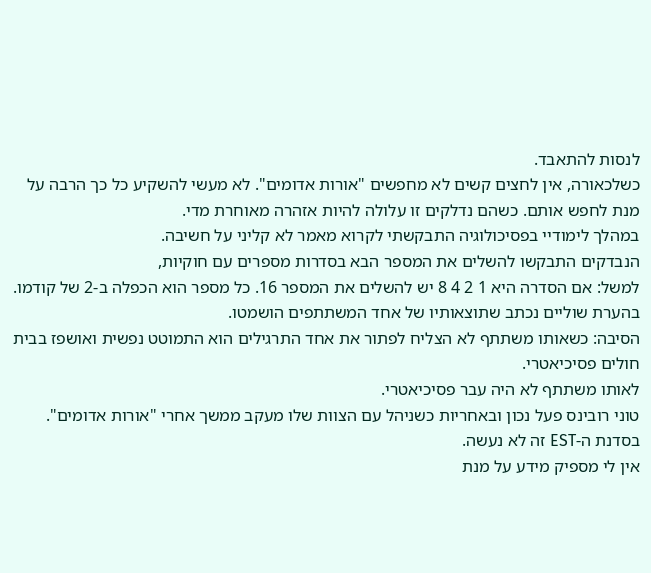לנסות להתאבד.
כשלכאורה, אין לחצים קשים לא מחפשים "אורות אדומים". לא מעשי להשקיע כל כך הרבה על מנת לחפש אותם. כשהם נדלקים זו עלולה להיות אזהרה מאוחרת מדי.
במהלך לימודיי בפסיכולוגיה התבקשתי לקרוא מאמר לא קליני על חשיבה.
הנבדקים התבקשו להשלים את המספר הבא בסדרות מספרים עם חוקיות,
למשל: אם הסדרה היא 1 2 4 8 יש להשלים את המספר 16. כל מספר הוא הכפלה ב-2 של קודמו.
בהערת שוליים נכתב שתוצאותיו של אחד המשתתפים הושמטו.
הסיבה: כשאותו משתתף לא הצליח לפתור את אחד התרגילים הוא התמוטט נפשית ואושפז בבית חולים פסיכיאטרי.
לאותו משתתף לא היה עבר פסיכיאטרי.
טוני רובינס פעל נכון ובאחריות כשניהל עם הצוות שלו מעקב ממשך אחרי "אורות אדומים". בסדנת ה-EST זה לא נעשה.
אין לי מספיק מידע על מנת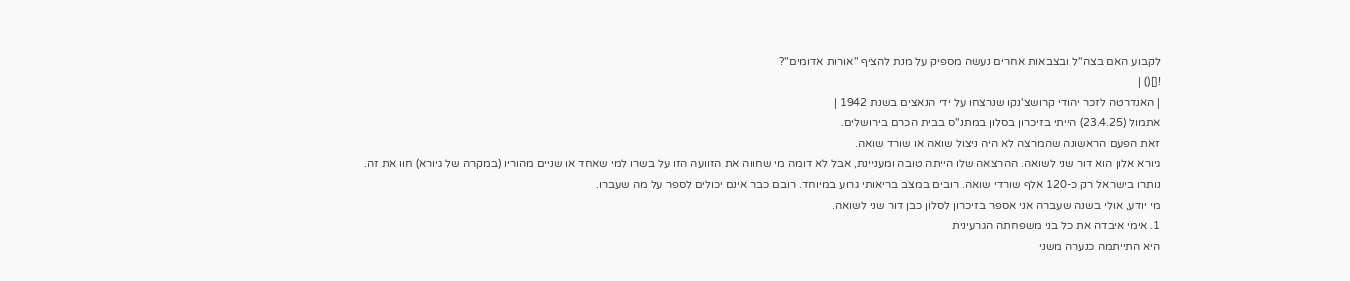לקבוע האם בצה"ל ובצבאות אחרים נעשה מספיק על מנת להציף "אורות אדומים"?
![]() |
| האנדרטה לזכר יהודי קרושצ'נקו שנרצחו על ידי הנאצים בשנת 1942 |
אתמול (23.4.25) הייתי בזיכרון בסלון במתנ"ס בבית הכרם בירושלים.
זאת הפעם הראשונה שהמרצה לא היה ניצול שואה או שורד שואה.
גיורא אלון הוא דור שני לשואה. ההרצאה שלו הייתה טובה ומעניינת, אבל לא דומה מי שחווה את הזוועה הזו על בשרו למי שאחד או שניים מהוריו (במקרה של גיורא) חוו את זה.
נותרו בישראל רק כ-120 אלף שורדי שואה. רובים במצב בריאותי גרוע במיוחד. רובם כבר אינם יכולים לספר על מה שעברו.
מי יודע, אולי בשנה שעברה אני אספר בזיכרון לסלון כבן דור שני לשואה.
1. אימי איבדה את כל בני משפחתה הגרעינית
היא התייתמה כנערה משני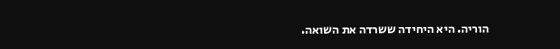הוריה. היא היחידה ששרדה את השואה.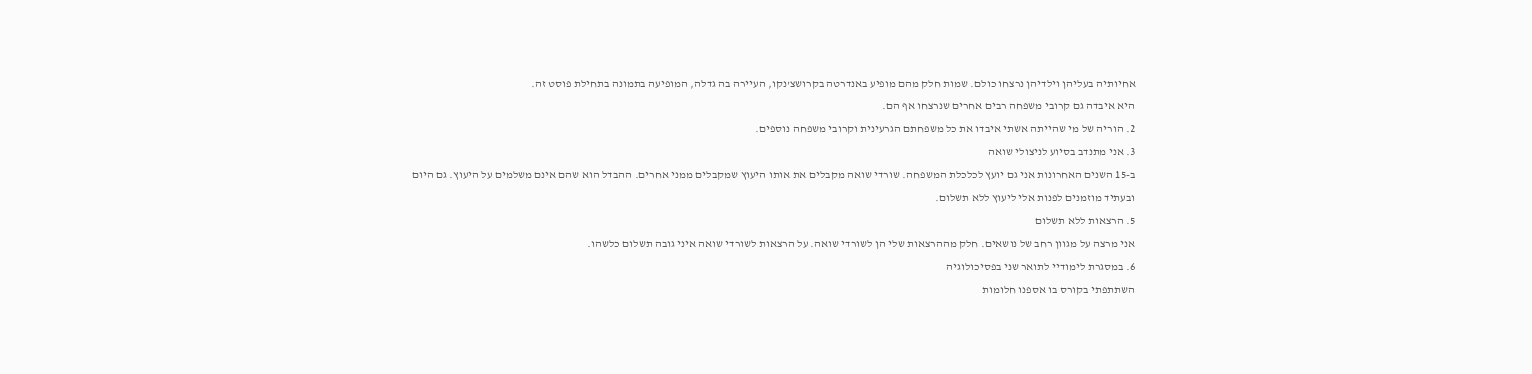אחיותיה בעליהן וילדיהן נרצחו כולם. שמות חלק מהם מופיע באנדרטה בקרושצ'נקו, העיירה בה גדלה, המופיעה בתמונה בתחילת פוסט זה.
היא איבדה גם קרובי משפחה רבים אחרים שנרצחו אף הם.
2. הוריה של מי שהייתה אשתי איבדו את כל משפחתם הגרעינית וקרובי משפחה נוספים.
3. אני מתנדב בסיוע לניצולי שואה
ב-15 השנים האחרונות אני גם יועץ לכלכלת המשפחה. שורדי שואה מקבלים את אותו היעוץ שמקבלים ממני אחרים. ההבדל הוא שהם אינם משלמים על היעוץ. גם היום ובעתיד מוזמנים לפנות אלי ליעוץ ללא תשלום.
5. הרצאות ללא תשלום
אני מרצה על מגוון רחב של נושאים. חלק מההרצאות שלי הן לשורדי שואה. על הרצאות לשורדי שואה איני גובה תשלום כלשהו.
6. במסגרת לימודיי לתואר שני בפסיכולוגיה
השתתפתי בקורס בו אספנו חלומות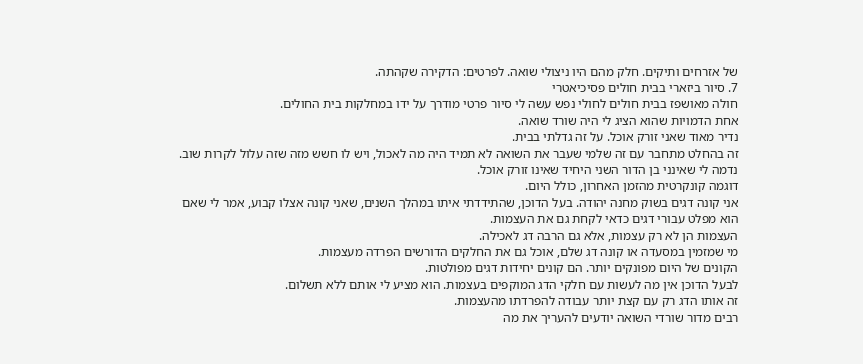של אזרחים ותיקים. חלק מהם היו ניצולי שואה. לפרטים: הדקירה שקהתה.
7. סיור ביזארי בבית חולים פסיכיאטרי
חולה מאושפז בבית חולים לחולי נפש עשה לי סיור פרטי מודרך על ידו במחלקות בית החולים.
אחת הדמויות שהוא הציג לי היה שורד שואה.
נדיר מאוד שאני זורק אוכל. על זה גדלתי בבית.
זה בהחלט מתחבר עם זה שלמי שעבר את השואה לא תמיד היה מה לאכול, ויש לו חשש מזה שזה עלול לקרות שוב.
נדמה לי שאינני בן הדור השני היחיד שאינו זורק אוכל.
דוגמה קונקרטית מהזמן האחרון, כולל היום.
אני קונה דגים בשוק מחנה יהודה. בעל הדוכן, שהתידדתי איתו במהלך השנים, שאני קונה אצלו קבוע, אמר לי שאם הוא מפלט עבורי דגים כדאי לקחת גם את העצמות.
העצמות הן לא רק עצמות, אלא גם הרבה דג לאכילה.
מי שמזמין במסעדה או קונה דג שלם, אוכל גם את החלקים הדורשים הפרדה מעצמות.
הקונים של היום מפונקים יותר. הם קונים יחידות דגים מפולטות.
לבעל הדוכן אין מה לעשות עם חלקי הדג המוקפים בעצמות. הוא מציע לי אותם ללא תשלום.
זה אותו הדג רק עם קצת יותר עבודה להפרדתו מהעצמות.
רבים מדור שורדי השואה יודעים להעריך את מה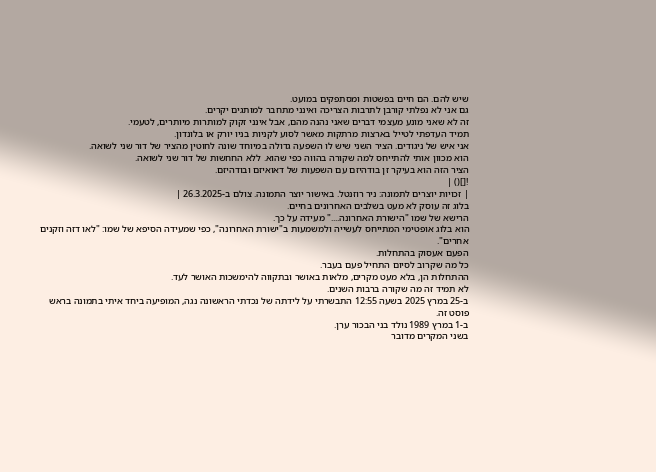שיש להם. הם חיים בפשטות ומסתפקים במועט.
גם אני לא נפלתי קורבן לתרבות הצריכה ואינני מתחבר למותגים יקרים.
זה לא שאני מונע מעצמי דברים שאני נהנה מהם, אבל אינני זקוק למותרות מיותרים, לטעמי.
תמיד העדפתי לטייל בארצות מרתקות מאשר לסוע לקניות בניו יורק או בלונדון.
אני איש של ניגודים. הציר השני שיש לו השפעה גדולה במיוחד שונה לחוטין מהציר של דור שני לשואה.
הוא מכוון אותי להתייחס למה שקורה בהווה כפי שהוא. ללא החחשות של דור שני לשואה.
הציר הזה הוא בעיקר זן בודהיזם עם השפעות של דאואיזם ובודהיזם.
![]() |
| זכויות יוצרים לתמונה: ניר רוזנטל. באישור יוצר התמונה. צולם ב-26.3.2025 |
בלוג זה עוסק לא מעט בשלבים האחרונים בחיים.
הרישא של שמו "הישורת האחרונה...." מעידה על כך.
הוא בלוג אופטימי המתייחס לעשייה ולמשמעות ב"ישורת האחרונה", כפי שמעידה הסיפא של שמו: "לאו דזה וזקנים אחרים".
הפעם אעסוק בהתחלות.
כל מה שקרוב לסיום התחיל פעם בעבר.
ההתחלות הן, בלא מעט מקרים, מלאות באושר ובתקווה להימשכות האושר לעד.
לא תמיד זה מה שקורה ברבות השנים.
ב-25 במרץ 2025 בשעה 12:55 התבשרתי על לידתה של נכדתי הראשונה נגה, המופיעה ביחד איתי בתמונה בראש פוסט זה.
ב-1 במרץ 1989 נולד בני הבכור ערן.
בשני המקרים מדובר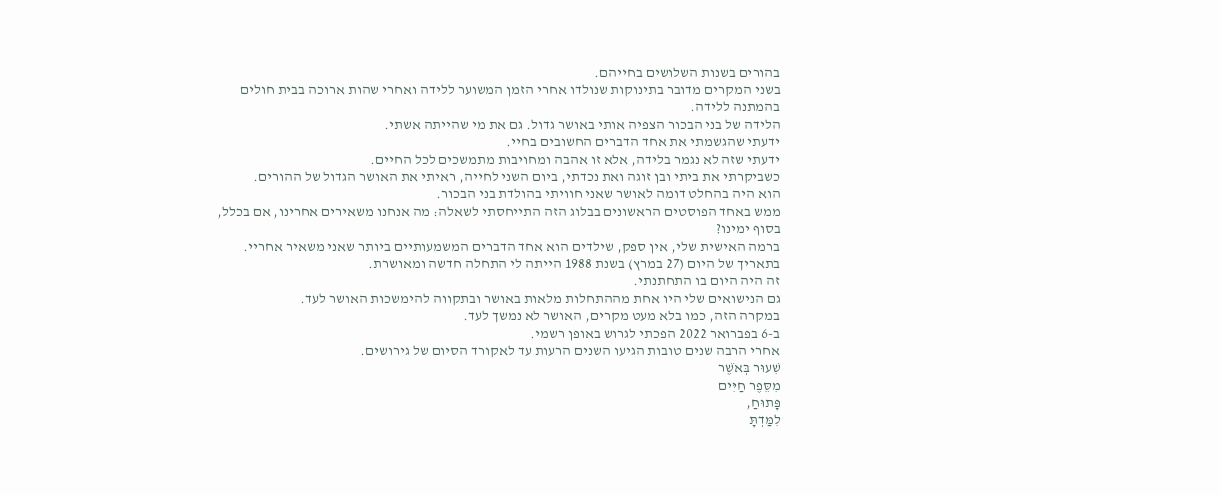בהורים בשנות השלושים בחייהם.
בשני המקרים מדובר בתינוקות שנולדו אחרי הזמן המשוער ללידה ואחרי שהות ארוכה בבית חולים בהמתנה ללידה.
הלידה של בני הבכור הצפיה אותי באושר גדול. גם את מי שהייתה אשתי.
ידעתי שהגשמתי את אחד הדברים החשובים בחיי.
ידעתי שזה לא נגמר בלידה, אלא זו אהבה ומחויבות מתמשכים לכל החיים.
כשביקרתי את ביתי ובן זוגה ואת נכדתי, ביום השני לחייה, ראיתי את האושר הגדול של ההורים.
הוא היה בהחלט דומה לאושר שאני חוויתי בהולדת בני הבכור.
ממש באחד הפוסטים הראשונים בבלוג הזה התייחסתי לשאלה: מה אנחנו משאירים אחרינו, אם בכלל, בסוף ימינו?
ברמה האישית שלי, אין ספק, שילדים הוא אחד הדברים המשמעותיים ביותר שאני משאיר אחריי.
בתאריך של היום (27 במרץ) בשנת 1988 הייתה לי התחלה חדשה ומאושרת.
זה היה היום בו התחתנתי.
גם הנישואים שלי היו אחת מההתחלות מלאות באושר ובתקווה להימשכות האושר לעד.
במקרה הזה, כמו בלא מעט מקרים, האושר לא נמשך לעד.
ב-6 בפברואר 2022 הפכתי לגרוש באופן רשמי.
אחרי הרבה שנים טובות הגיעו השנים הרעות עד לאקורד הסיום של גירושים.
שִׁעוּר בְּאֹשֶׁר
מִסֵּפֶר חַיִּים
פָּתוּחַ,
לִמַּדְתָּ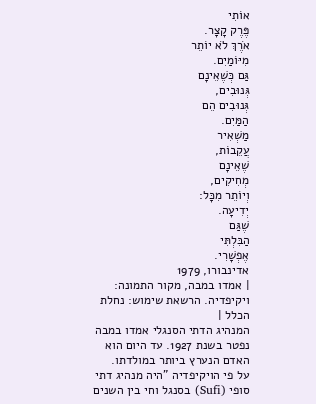אוֹתִי
פֶּרֶק קָצָר.
אֹרֶךְ לֹא יוֹתֵר
מִיּוֹמַיִם.
גַּם כְּשֶׁאֵינָם
גְּנוּבִים,
גְּנוּבִים הֵם
הַמַּיִם.
מַשְׁאִיר
עֲקֵבוֹת,
שֶׁאֵינָם
מְחִיקִים,
וְיוֹתֵר מִכָּל:
יְדִיעָה.
שֶׁגַּם
הַבִּלְתִּי
אֶפְשָׁרִי.
אדינבורו, 1979
| אמדו במבה, מקור התמונה: ויקיפדיה. הרשאת שימוש: נחלת הכלל |
המנהיג הדתי הסנגלי אמדו במבה נפטר בשנת 1927. עד היום הוא האדם הנערץ ביותר במולדתו.
על פי הויקיפדיה "היה מנהיג דתי סופי (Sufi) בסנגל וחי בין השנים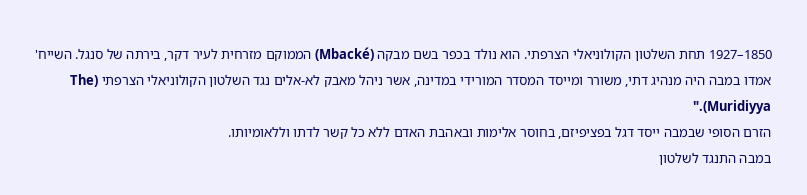1850–1927 תחת השלטון הקולוניאלי הצרפתי. הוא נולד בכפר בשם מבקה (Mbacké) הממוקם מזרחית לעיר דקר, בירתה של סנגל. השייח' אמדו במבה היה מנהיג דתי, משורר ומייסד המסדר המורידי במדינה, אשר ניהל מאבק לא-אלים נגד השלטון הקולוניאלי הצרפתי (The Muridiyya)."
הזרם הסופי שבמבה ייסד דגל בפציפיזם, בחוסר אלימות ובאהבת האדם ללא כל קשר לדתו וללאומיותו.
במבה התנגד לשלטון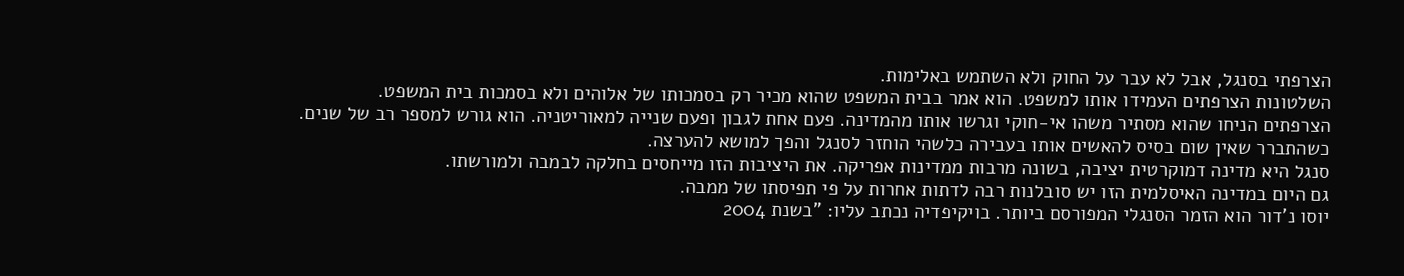הצרפתי בסנגל, אבל לא עבר על החוק ולא השתמש באלימות.
השלטונות הצרפתים העמידו אותו למשפט. הוא אמר בבית המשפט שהוא מכיר רק בסמכותו של אלוהים ולא בסמכות בית המשפט.
הצרפתים הניחו שהוא מסתיר משהו אי-חוקי וגרשו אותו מהמדינה. פעם אחת לגבון ופעם שנייה למאוריטניה. הוא גורש למספר רב של שנים.
כשהתברר שאין שום בסיס להאשים אותו בעבירה כלשהי הוחזר לסנגל והפך למושא להערצה.
סנגל היא מדינה דמוקרטית יציבה, בשונה מרבות ממדינות אפריקה. את היציבות הזו מייחסים בחלקה לבמבה ולמורשתו.
גם היום במדינה האיסלמית הזו יש סובלנות רבה לדתות אחרות על פי תפיסתו של ממבה.
יוסו נ'דור הוא הזמר הסנגלי המפורסם ביותר. בויקיפדיה נכתב עליו: "בשנת 2004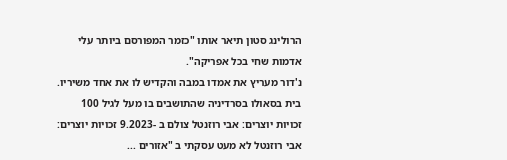הרולינג סטון תיאר אותו "כזמר המפורסם ביותר עלי אדמות שחי בכל אפריקה".
נ'דור מעריץ את אמדו במבה והקדיש לו את אחד משיריו.
בית בסאולו בסרדיניה שהתושבים בו מעל לגיל 100 זכויות יוצרים: אבי רוזנטל צולם ב -9.2023 זכויות יוצרים: אבי רוזנטל לא מעט עסקתי ב "אזורים ...